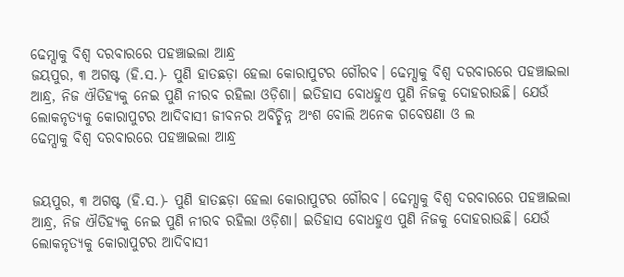ଢେମ୍ସାକୁ ବିଶ୍ଵ ଦରବାରରେ ପହଞ୍ଚାଇଲା ଆନ୍ଧ୍ର
ଜୟପୁର, ୩ ଅଗଷ୍ଟ (ହି.ସ.)- ପୁଣି ହାତଛଡ଼ା ହେଲା କୋରାପୁଟର ଗୌରବ। ଢେମ୍ସାକୁ ବିଶ୍ୱ ଦରବାରରେ ପହଞ୍ଚାଇଲା ଆନ୍ଧ୍ର, ନିଜ ଐତିହ୍ୟକୁ ନେଇ ପୁଣି ନୀରବ ରହିଲା ଓଡ଼ିଶା। ଇତିହାସ ବୋଧହୁଏ ପୁଣି ନିଜକୁ ଦୋହରାଉଛି। ଯେଉଁ ଲୋକନୃତ୍ୟକୁ କୋରାପୁଟର ଆଦିବାସୀ ଜୀବନର ଅବିଚ୍ଛିନ୍ନ ଅଂଶ ବୋଲି ଅନେକ ଗବେଷଣା ଓ ଲ
ଢେମ୍ସାକୁ ବିଶ୍ୱ ଦରବାରରେ ପହଞ୍ଚାଇଲା ଆନ୍ଧ୍ର


ଜୟପୁର, ୩ ଅଗଷ୍ଟ (ହି.ସ.)- ପୁଣି ହାତଛଡ଼ା ହେଲା କୋରାପୁଟର ଗୌରବ। ଢେମ୍ସାକୁ ବିଶ୍ୱ ଦରବାରରେ ପହଞ୍ଚାଇଲା ଆନ୍ଧ୍ର, ନିଜ ଐତିହ୍ୟକୁ ନେଇ ପୁଣି ନୀରବ ରହିଲା ଓଡ଼ିଶା। ଇତିହାସ ବୋଧହୁଏ ପୁଣି ନିଜକୁ ଦୋହରାଉଛି। ଯେଉଁ ଲୋକନୃତ୍ୟକୁ କୋରାପୁଟର ଆଦିବାସୀ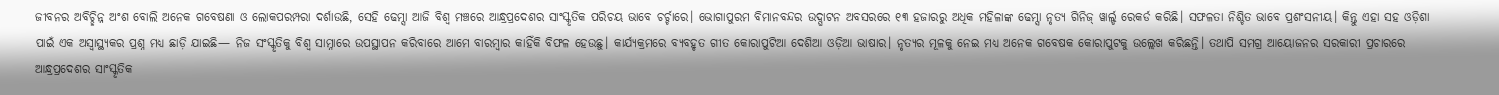ଜୀବନର ଅବିଚ୍ଛିନ୍ନ ଅଂଶ ବୋଲି ଅନେକ ଗବେଷଣା ଓ ଲୋକପରମ୍ପରା ଦର୍ଶାଉଛି, ସେହି ଢେମ୍ସା ଆଜି ବିଶ୍ୱ ମଞ୍ଚରେ ଆନ୍ଧ୍ରପ୍ରଦେଶର ସାଂସ୍କୃତିକ ପରିଚୟ ଭାବେ ଚର୍ଚ୍ଚାରେ। ଭୋଗାପୁରମ ବିମାନବନ୍ଦର ଉଦ୍ଘାଟନ ଅବସରରେ ୧୩ ହଜାରରୁ ଅଧିକ ମହିଳାଙ୍କ ଢେମ୍ସା ନୃତ୍ୟ ଗିନିଜ୍ ୱାର୍ଲ୍ଡ ରେକର୍ଡ କରିଛି। ସଫଳତା ନିଶ୍ଚିତ ଭାବେ ପ୍ରଶଂସନୀୟ। କିନ୍ତୁ ଏହା ସହ ଓଡ଼ିଶା ପାଇଁ ଏକ ଅସ୍ଵାସ୍ଥ୍ୟକର ପ୍ରଶ୍ନ ମଧ୍ୟ ଛାଡ଼ି ଯାଇଛି— ନିଜ ସଂସ୍କୃତିକୁ ବିଶ୍ୱ ସାମ୍ନାରେ ଉପସ୍ଥାପନ କରିବାରେ ଆମେ ବାରମ୍ବାର କାହିଁକି ବିଫଳ ହେଉଛୁ। କାର୍ଯ୍ୟକ୍ରମରେ ବ୍ୟବହୃତ ଗୀତ କୋରାପୁଟିଆ ଦେଶିଆ ଓଡ଼ିଆ ଭାଷାର। ନୃତ୍ୟର ମୂଳକୁ ନେଇ ମଧ୍ୟ ଅନେକ ଗବେଷକ କୋରାପୁଟକୁ ଉଲ୍ଲେଖ କରିଛନ୍ତି। ତଥାପି ସମଗ୍ର ଆୟୋଜନର ସରକାରୀ ପ୍ରଚାରରେ ଆନ୍ଧ୍ରପ୍ରଦେଶର ସାଂସ୍କୃତିକ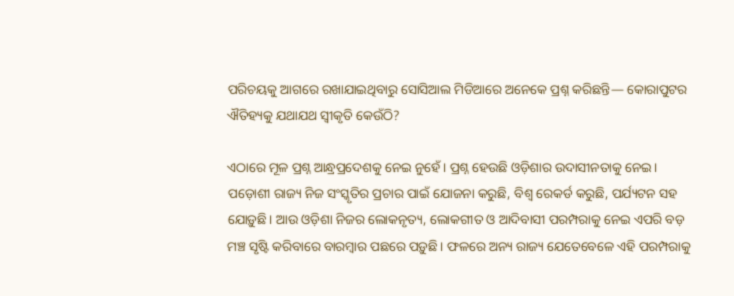ପରିଚୟକୁ ଆଗରେ ରଖାଯାଇଥିବାରୁ ସୋସିଆଲ ମିଡିଆରେ ଅନେକେ ପ୍ରଶ୍ନ କରିଛନ୍ତି— କୋରାପୁଟର ଐତିହ୍ୟକୁ ଯଥାଯଥ ସ୍ୱୀକୃତି କେଉଁଠି?

ଏଠାରେ ମୂଳ ପ୍ରଶ୍ନ ଆନ୍ଧ୍ରପ୍ରଦେଶକୁ ନେଇ ନୁହେଁ। ପ୍ରଶ୍ନ ହେଉଛି ଓଡ଼ିଶାର ଉଦାସୀନତାକୁ ନେଇ। ପଡ଼ୋଶୀ ରାଜ୍ୟ ନିଜ ସଂସ୍କୃତିର ପ୍ରଚାର ପାଇଁ ଯୋଜନା କରୁଛି, ବିଶ୍ୱ ରେକର୍ଡ କରୁଛି, ପର୍ଯ୍ୟଟନ ସହ ଯୋଡ଼ୁଛି। ଆଉ ଓଡ଼ିଶା ନିଜର ଲୋକନୃତ୍ୟ, ଲୋକଗୀତ ଓ ଆଦିବାସୀ ପରମ୍ପରାକୁ ନେଇ ଏପରି ବଡ଼ ମଞ୍ଚ ସୃଷ୍ଟି କରିବାରେ ବାରମ୍ବାର ପଛରେ ପଡ଼ୁଛି। ଫଳରେ ଅନ୍ୟ ରାଜ୍ୟ ଯେତେବେଳେ ଏହି ପରମ୍ପରାକୁ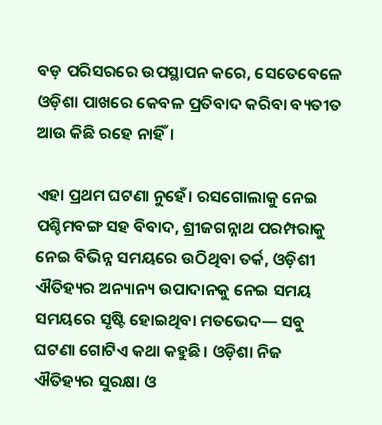ବଡ଼ ପରିସରରେ ଉପସ୍ଥାପନ କରେ, ସେତେବେଳେ ଓଡ଼ିଶା ପାଖରେ କେବଳ ପ୍ରତିବାଦ କରିବା ବ୍ୟତୀତ ଆଉ କିଛି ରହେ ନାହିଁ।

ଏହା ପ୍ରଥମ ଘଟଣା ନୁହେଁ। ରସଗୋଲାକୁ ନେଇ ପଶ୍ଚିମବଙ୍ଗ ସହ ବିବାଦ, ଶ୍ରୀଜଗନ୍ନାଥ ପରମ୍ପରାକୁ ନେଇ ବିଭିନ୍ନ ସମୟରେ ଉଠିଥିବା ତର୍କ, ଓଡ଼ିଶୀ ଐତିହ୍ୟର ଅନ୍ୟାନ୍ୟ ଉପାଦାନକୁ ନେଇ ସମୟ ସମୟରେ ସୃଷ୍ଟି ହୋଇଥିବା ମତଭେଦ— ସବୁ ଘଟଣା ଗୋଟିଏ କଥା କହୁଛି। ଓଡ଼ିଶା ନିଜ ଐତିହ୍ୟର ସୁରକ୍ଷା ଓ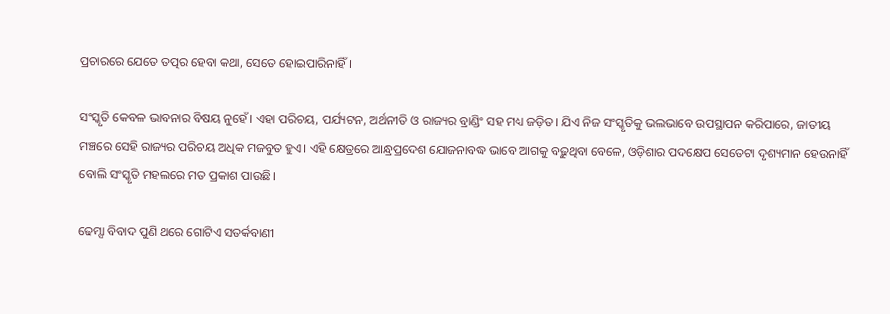ପ୍ରଚାରରେ ଯେତେ ତତ୍ପର ହେବା କଥା, ସେତେ ହୋଇପାରିନାହିଁ।

ସଂସ୍କୃତି କେବଳ ଭାବନାର ବିଷୟ ନୁହେଁ। ଏହା ପରିଚୟ, ପର୍ଯ୍ୟଟନ, ଅର୍ଥନୀତି ଓ ରାଜ୍ୟର ବ୍ରାଣ୍ଡିଂ ସହ ମଧ୍ୟ ଜଡ଼ିତ। ଯିଏ ନିଜ ସଂସ୍କୃତିକୁ ଭଲଭାବେ ଉପସ୍ଥାପନ କରିପାରେ, ଜାତୀୟ ମଞ୍ଚରେ ସେହି ରାଜ୍ୟର ପରିଚୟ ଅଧିକ ମଜବୁତ ହୁଏ। ଏହି କ୍ଷେତ୍ରରେ ଆନ୍ଧ୍ରପ୍ରଦେଶ ଯୋଜନାବଦ୍ଧ ଭାବେ ଆଗକୁ ବଢ଼ୁଥିବା ବେଳେ, ଓଡ଼ିଶାର ପଦକ୍ଷେପ ସେତେଟା ଦୃଶ୍ୟମାନ ହେଉନାହିଁ ବୋଲି ସଂସ୍କୃତି ମହଲରେ ମତ ପ୍ରକାଶ ପାଉଛି।

ଢେମ୍ସା ବିବାଦ ପୁଣି ଥରେ ଗୋଟିଏ ସତର୍କବାଣୀ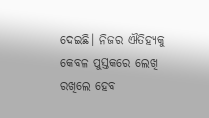ଦେଇଛି। ନିଜର ଐତିହ୍ୟକୁ କେବଳ ପୁସ୍ତକରେ ଲେଖି ରଖିଲେ ହେବ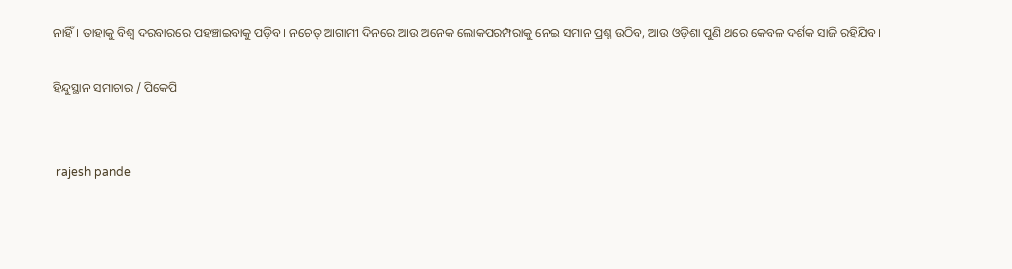ନାହିଁ। ତାହାକୁ ବିଶ୍ୱ ଦରବାରରେ ପହଞ୍ଚାଇବାକୁ ପଡ଼ିବ। ନଚେତ୍ ଆଗାମୀ ଦିନରେ ଆଉ ଅନେକ ଲୋକପରମ୍ପରାକୁ ନେଇ ସମାନ ପ୍ରଶ୍ନ ଉଠିବ, ଆଉ ଓଡ଼ିଶା ପୁଣି ଥରେ କେବଳ ଦର୍ଶକ ସାଜି ରହିଯିବ।

ହିନ୍ଦୁସ୍ଥାନ ସମାଚାର / ପିକେପି


 rajesh pande